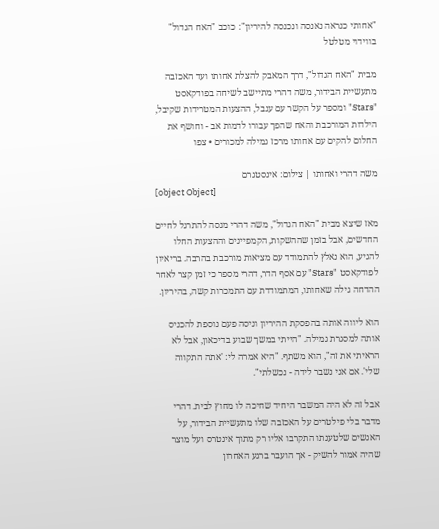"אחותי כנראה נאנסה ונכנסה להיריון": כוכב "האח הגדול" בווידוי מטלטל

מבית "האח הגדול", דרך המאבק להצלת אחותו ועד האכזבה מתעשיית הבידור, משה דהרי מתיישב לשיחה בפודקאסט "Stars" ומספר על הקשר עם ענבל, ההצעות המטרידות שקיבל, הילדות המורכבת והאח שהפך עבורו לדמות אב - וחושף את החלום להקים עם אחותו מרכז גמילה למכורים • צפו

משה דהרי ואחותו | צילום: אינסטגרם
[object Object]

מאז שיצא מבית "האח הגדול", משה דהרי מנסה להתרגל לחיים החדשים, אבל בזמן שההשקות, הקמפיינים וההצעות החלו להגיע, הוא נאלץ להתמודד עם מציאות מורכבת בהרבה. בריאיון לפודקאסט "Stars" עם אסף הדר, דהרי מספר כי זמן קצר לאחר ההדחה גילה שאחותו, המתמודדת עם התמכרות קשה, בהיריון.

הוא ליווה אותה בהפסקת ההיריון וניסה פעם נוספת להכניס אותה למסגרת גמילה. "הייתי במשך שבוע בדיכאון, אבל לא הראיתי את זה", הוא משתף. "היא אמרה לי: 'אתה התקווה שלי'. אם אני נשבר לידה - נכשלתי".

אבל זה לא היה המשבר היחיד שחיכה לו מחוץ לבית. דהרי מדבר בלי פילטרים על האכזבה שלו מתעשיית הבידור, על האנשים שלטענתו התקרבו אליו רק מתוך אינטרס ועל מוצר שהיה אמור להשיק - אך הועבר ברגע האחרון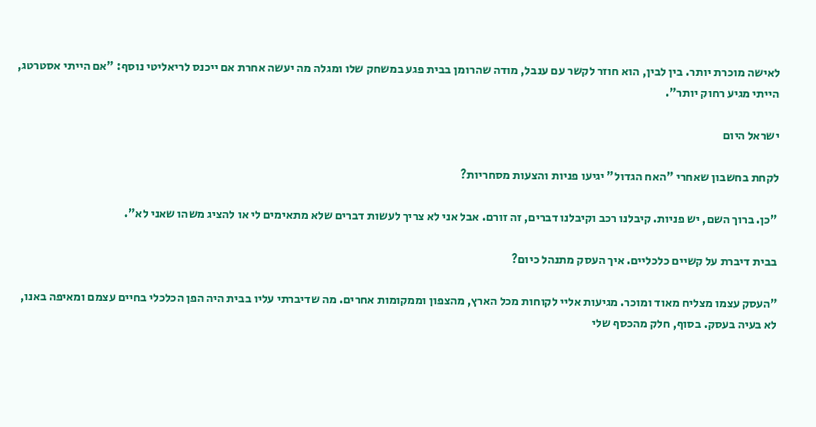לאישה מוכרת יותר. בין לבין, הוא חוזר לקשר עם ענבל, מודה שהרומן בבית פגע במשחק שלו ומגלה מה יעשה אחרת אם ייכנס לריאליטי נוסף: "אם הייתי אסטרטג, הייתי מגיע רחוק יותר".

ישראל היום

לקחת בחשבון שאחרי "האח הגדול" יגיעו פניות והצעות מסחריות?

"כן. ברוך השם, יש פניות. קיבלנו רכב וקיבלנו דברים, זה זורם. אבל אני לא צריך לעשות דברים שלא מתאימים לי או להציג משהו שאני לא".

בבית דיברת על קשיים כלכליים. איך העסק מתנהל כיום?

"העסק עצמו מצליח מאוד ומוכר. מגיעות אליי לקוחות מכל הארץ, מהצפון וממקומות אחרים. מה שדיברתי עליו בבית היה הפן הכלכלי בחיים עצמם ומאיפה באנו, לא בעיה בעסק. בסוף, חלק מהכסף שלי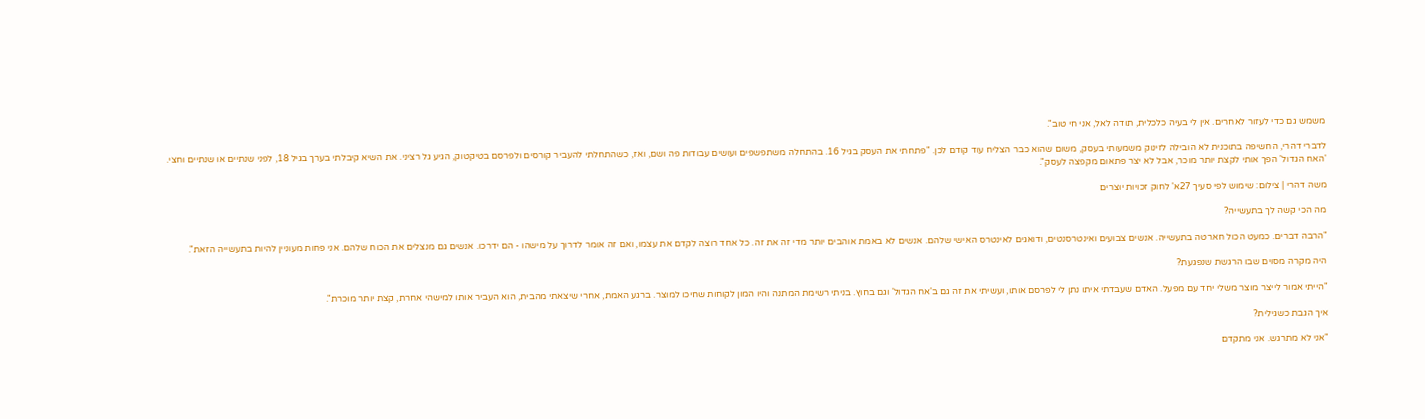משמש גם כדי לעזור לאחרים. אין לי בעיה כלכלית, תודה לאל, אני חי טוב".

לדברי דהרי, החשיפה בתוכנית לא הובילה לזינוק משמעותי בעסק, משום שהוא כבר הצליח עוד קודם לכן. "פתחתי את העסק בגיל 16. בהתחלה משתפשפים ועושים עבודות פה ושם, ואז, כשהתחלתי להעביר קורסים ולפרסם בטיקטוק, הגיע גל רציני. את השיא קיבלתי בערך בגיל 18, לפני שנתיים או שנתיים וחצי. 'האח הגדול' הפך אותי לקצת יותר מוכר, אבל לא יצר פתאום מקפצה לעסק".

משה דהרי | צילום: שימוש לפי סעיך 27א' לחוק זכויות יוצרים

מה הכי קשה לך בתעשייה?

"הרבה דברים. כמעט הכול חארטה בתעשייה. אנשים צבועים ואינטרסנטים, ודואגים לאינטרס האישי שלהם. אנשים לא באמת אוהבים יותר מדי זה את זה. כל אחד רוצה לקדם את עצמו, ואם זה אומר לדרוך על מישהו - הם ידרכו. אנשים גם מנצלים את הכוח שלהם. אני פחות מעוניין להיות בתעשייה הזאת".

היה מקרה מסוים שבו הרגשת שנפגעת?

"הייתי אמור לייצר מוצר משלי יחד עם מפעל. האדם שעבדתי איתו נתן לי לפרסם אותו, ועשיתי את זה גם ב'אח הגדול' וגם בחוץ. בניתי רשימת המתנה והיו המון לקוחות שחיכו למוצר. ברגע האמת, אחרי שיצאתי מהבית, הוא העביר אותו למישהי אחרת, קצת יותר מוכרת".

איך הגבת כשגילית?

"אני לא מתרגש. אני מתקדם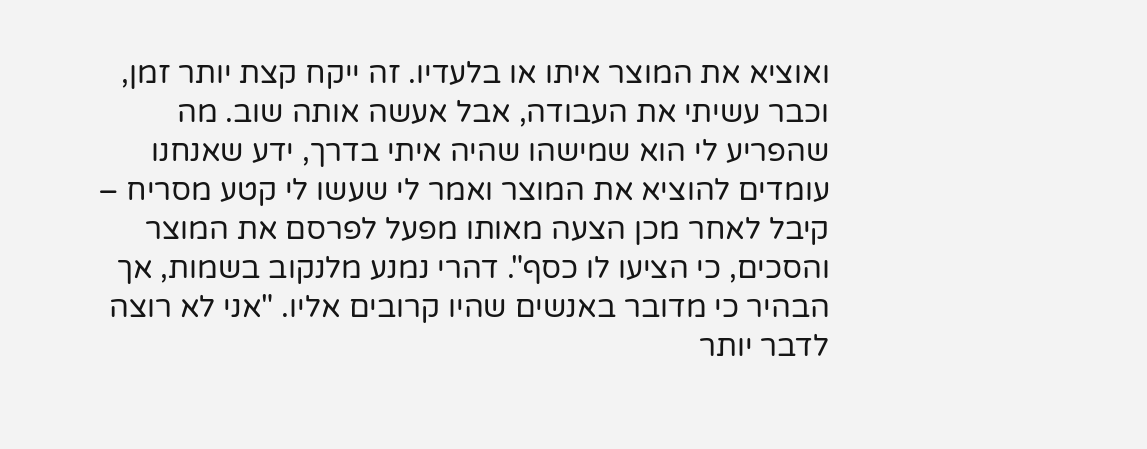ואוציא את המוצר איתו או בלעדיו. זה ייקח קצת יותר זמן, וכבר עשיתי את העבודה, אבל אעשה אותה שוב. מה שהפריע לי הוא שמישהו שהיה איתי בדרך, ידע שאנחנו עומדים להוציא את המוצר ואמר לי שעשו לי קטע מסריח – קיבל לאחר מכן הצעה מאותו מפעל לפרסם את המוצר והסכים, כי הציעו לו כסף". דהרי נמנע מלנקוב בשמות, אך הבהיר כי מדובר באנשים שהיו קרובים אליו. "אני לא רוצה לדבר יותר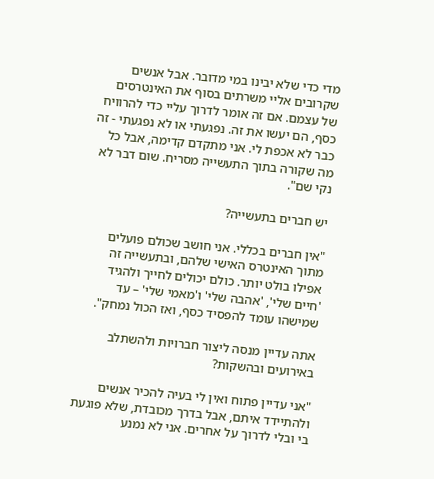מדי כדי שלא יבינו במי מדובר. אבל אנשים שקרובים אליי משרתים בסוף את האינטרסים של עצמם. אם זה אומר לדרוך עליי כדי להרוויח כסף, הם יעשו את זה. נפגעתי או לא נפגעתי - זה כבר לא אכפת לי. אני מתקדם קדימה, אבל כל מה שקורה בתוך התעשייה מסריח. שום דבר לא נקי שם".

יש חברים בתעשייה?

"אין חברים בכללי. אני חושב שכולם פועלים מתוך האינטרס האישי שלהם, ובתעשייה זה אפילו בולט יותר. כולם יכולים לחייך ולהגיד 'חיים שלי', 'אהבה שלי' ו'מאמי שלי' – עד שמישהו עומד להפסיד כסף, ואז הכול נמחק".

אתה עדיין מנסה ליצור חברויות ולהשתלב באירועים ובהשקות?

"אני עדיין פתוח ואין לי בעיה להכיר אנשים ולהתיידד איתם, אבל בדרך מכובדת, שלא פוגעת בי ובלי לדרוך על אחרים. אני לא נמנע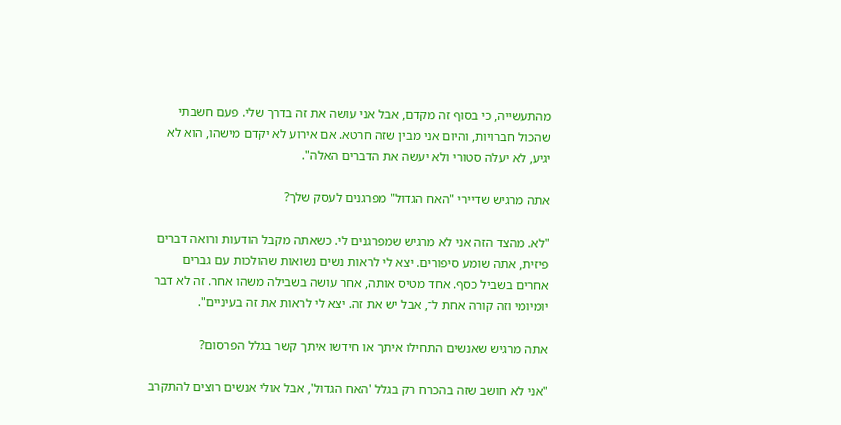מהתעשייה, כי בסוף זה מקדם, אבל אני עושה את זה בדרך שלי. פעם חשבתי שהכול חברויות, והיום אני מבין שזה חרטא. אם אירוע לא יקדם מישהו, הוא לא יגיע, לא יעלה סטורי ולא יעשה את הדברים האלה".

אתה מרגיש שדיירי "האח הגדול" מפרגנים לעסק שלך?

"לא. מהצד הזה אני לא מרגיש שמפרגנים לי. כשאתה מקבל הודעות ורואה דברים פיזית, אתה שומע סיפורים. יצא לי לראות נשים נשואות שהולכות עם גברים אחרים בשביל כסף. אחד מטיס אותה, אחר עושה בשבילה משהו אחר. זה לא דבר יומיומי וזה קורה אחת ל־, אבל יש את זה. יצא לי לראות את זה בעיניים".

אתה מרגיש שאנשים התחילו איתך או חידשו איתך קשר בגלל הפרסום?

"אני לא חושב שזה בהכרח רק בגלל 'האח הגדול', אבל אולי אנשים רוצים להתקרב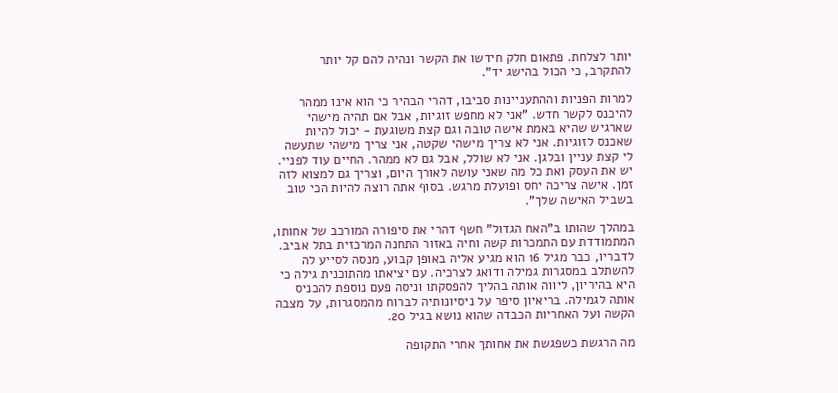יותר לצלחת. פתאום חלק חידשו את הקשר ונהיה להם קל יותר להתקרב, כי הכול בהישג יד".

למרות הפניות וההתעניינות סביבו, דהרי הבהיר כי הוא אינו ממהר להיכנס לקשר חדש. "אני לא מחפש זוגיות, אבל אם תהיה מישהי שארגיש שהיא באמת אישה טובה וגם קצת משוגעת - יכול להיות שאכנס לזוגיות. אני לא צריך מישהי שקטה, אני צריך מישהי שתעשה לי קצת עניין ובלגן. אני לא שולל, אבל גם לא ממהר. החיים עוד לפניי. יש את העסק ואת כל מה שאני עושה לאורך היום, וצריך גם למצוא לזה זמן. אישה צריכה יחס ופועלת מרגש. בסוף אתה רוצה להיות הכי טוב בשביל האישה שלך".

במהלך שהותו ב"האח הגדול" חשף דהרי את סיפורה המורכב של אחותו, המתמודדת עם התמכרות קשה וחיה באזור התחנה המרכזית בתל אביב. לדבריו, כבר מגיל 16 הוא מגיע אליה באופן קבוע, מנסה לסייע לה להשתלב במסגרות גמילה ודואג לצרכיה. עם יציאתו מהתוכנית גילה כי היא בהיריון, ליווה אותה בהליך להפסקתו וניסה פעם נוספת להכניס אותה לגמילה. בריאיון סיפר על ניסיונותיה לברוח מהמסגרות, על מצבה הקשה ועל האחריות הכבדה שהוא נושא בגיל 20.

מה הרגשת כשפגשת את אחותך אחרי התקופה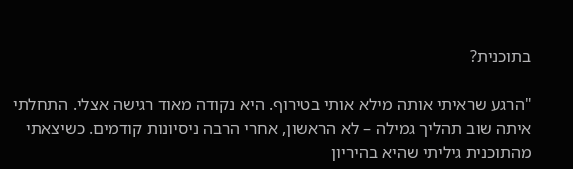בתוכנית?

"הרגע שראיתי אותה מילא אותי בטירוף. היא נקודה מאוד רגישה אצלי. התחלתי איתה שוב תהליך גמילה – לא הראשון, אחרי הרבה ניסיונות קודמים. כשיצאתי מהתוכנית גיליתי שהיא בהיריון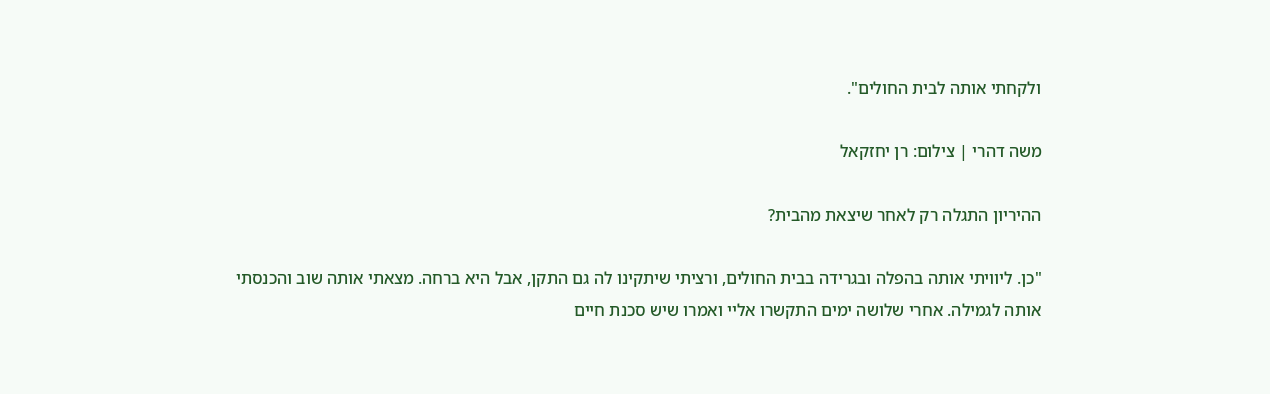ולקחתי אותה לבית החולים".

משה דהרי | צילום: רן יחזקאל

ההיריון התגלה רק לאחר שיצאת מהבית?

"כן. ליוויתי אותה בהפלה ובגרידה בבית החולים, ורציתי שיתקינו לה גם התקן, אבל היא ברחה. מצאתי אותה שוב והכנסתי אותה לגמילה. אחרי שלושה ימים התקשרו אליי ואמרו שיש סכנת חיים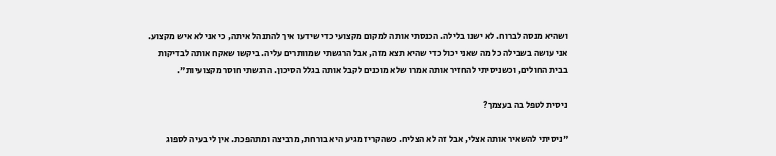ושהיא מנסה לברוח. לא ישנו בלילה. הכנסתי אותה למקום מקצועי כדי שידעו איך להתנהל איתה, כי אני לא איש מקצוע. אני עושה בשבילה כל מה שאני יכול כדי שהיא תצא מזה, אבל הרגשתי שמוותרים עליה. ביקשו שאקח אותה לבדיקות בבית החולים, וכשניסיתי להחזיר אותה אמרו שלא מוכנים לקבל אותה בגלל הסיכון. הרגשתי חוסר מקצועיות".

ניסית לטפל בה בעצמך?

"ניסיתי להשאיר אותה אצלי, אבל זה לא הצליח. כשהקריז מגיע היא בורחת, מרביצה ומתהפכת. אין לי בעיה לספוג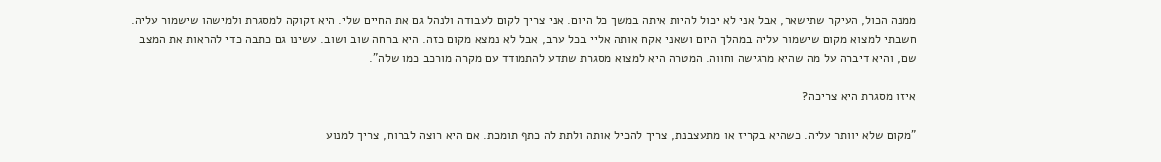ממנה הכול, העיקר שתישאר, אבל אני לא יכול להיות איתה במשך כל היום. אני צריך לקום לעבודה ולנהל גם את החיים שלי. היא זקוקה למסגרת ולמישהו שישמור עליה. חשבתי למצוא מקום שישמור עליה במהלך היום ושאני אקח אותה אליי בכל ערב, אבל לא נמצא מקום כזה. היא ברחה שוב ושוב. עשינו גם כתבה כדי להראות את המצב שם, והיא דיברה על מה שהיא מרגישה וחווה. המטרה היא למצוא מסגרת שתדע להתמודד עם מקרה מורכב כמו שלה".

איזו מסגרת היא צריכה?

"מקום שלא יוותר עליה. כשהיא בקריז או מתעצבנת, צריך להכיל אותה ולתת לה כתף תומכת. אם היא רוצה לברוח, צריך למנוע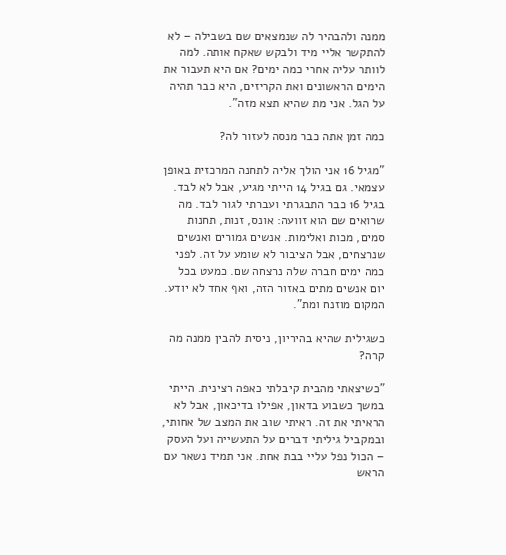ממנה ולהבהיר לה שנמצאים שם בשבילה – לא להתקשר אליי מיד ולבקש שאקח אותה. למה לוותר עליה אחרי כמה ימים? אם היא תעבור את הימים הראשונים ואת הקריזים, היא כבר תהיה על הגל. אני מת שהיא תצא מזה".

כמה זמן אתה כבר מנסה לעזור לה?

"מגיל 16 אני הולך אליה לתחנה המרכזית באופן עצמאי. גם בגיל 14 הייתי מגיע, אבל לא לבד. בגיל 16 כבר התבגרתי ועברתי לגור לבד. מה שרואים שם הוא זוועה: אונס, זנות, תחנות סמים, מכות ואלימות. אנשים גמורים ואנשים שנרצחים, אבל הציבור לא שומע על זה. לפני כמה ימים חברה שלה נרצחה שם. כמעט בכל יום אנשים מתים באזור הזה, ואף אחד לא יודע. המקום מוזנח ומת".

כשגילית שהיא בהיריון, ניסית להבין ממנה מה קרה?

"כשיצאתי מהבית קיבלתי כאפה רצינית. הייתי במשך כשבוע בדאון, אפילו בדיכאון, אבל לא הראיתי את זה. ראיתי שוב את המצב של אחותי, ובמקביל גיליתי דברים על התעשייה ועל העסק – הכול נפל עליי בבת אחת. אני תמיד נשאר עם הראש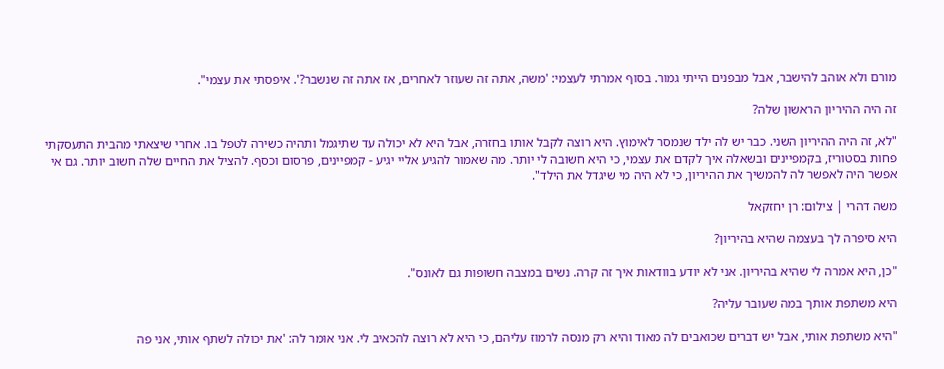מורם ולא אוהב להישבר, אבל מבפנים הייתי גמור. בסוף אמרתי לעצמי: 'משה, אתה זה שעוזר לאחרים, אז אתה זה שנשבר?'. איפסתי את עצמי".

זה היה ההיריון הראשון שלה?

"לא, זה היה ההיריון השני. כבר יש לה ילד שנמסר לאימוץ. היא רוצה לקבל אותו בחזרה, אבל היא לא יכולה עד שתיגמל ותהיה כשירה לטפל בו. אחרי שיצאתי מהבית התעסקתי פחות בסטוריז, בקמפיינים ובשאלה איך לקדם את עצמי, כי היא חשובה לי יותר. מה שאמור להגיע אליי יגיע - קמפיינים, פרסום וכסף. להציל את החיים שלה חשוב יותר. גם אי אפשר היה לאפשר לה להמשיך את ההיריון, כי לא היה מי שיגדל את הילד".

משה דהרי | צילום: רן יחזקאל

היא סיפרה לך בעצמה שהיא בהיריון?

"כן, היא אמרה לי שהיא בהיריון. אני לא יודע בוודאות איך זה קרה. נשים במצבה חשופות גם לאונס".

היא משתפת אותך במה שעובר עליה?

"היא משתפת אותי, אבל יש דברים שכואבים לה מאוד והיא רק מנסה לרמוז עליהם, כי היא לא רוצה להכאיב לי. אני אומר לה: 'את יכולה לשתף אותי, אני פה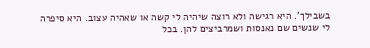בשבילך'. היא רגישה ולא רוצה שיהיה לי קשה או שאהיה עצוב. היא סיפרה לי שנשים שם נאנסות ושמרביצים להן. בכל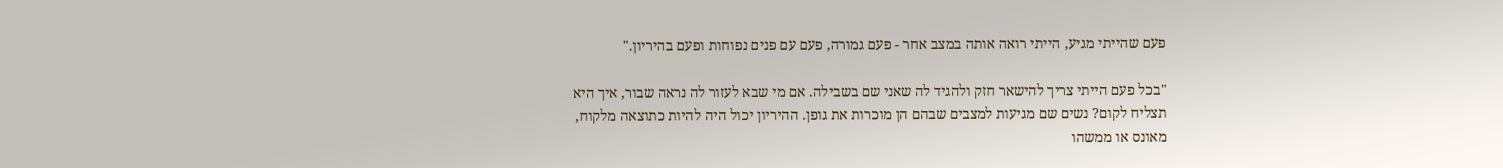פעם שהייתי מגיע, הייתי רואה אותה במצב אחר - פעם גמורה, פעם עם פנים נפוחות ופעם בהיריון."

"בכל פעם הייתי צריך להישאר חזק ולהגיד לה שאני שם בשבילה. אם מי שבא לעזור לה נראה שבור, איך היא תצליח לקום? נשים שם מגיעות למצבים שבהם הן מוכרות את גופן. ההיריון יכול היה להיות כתוצאה מלקוח, מאונס או ממשהו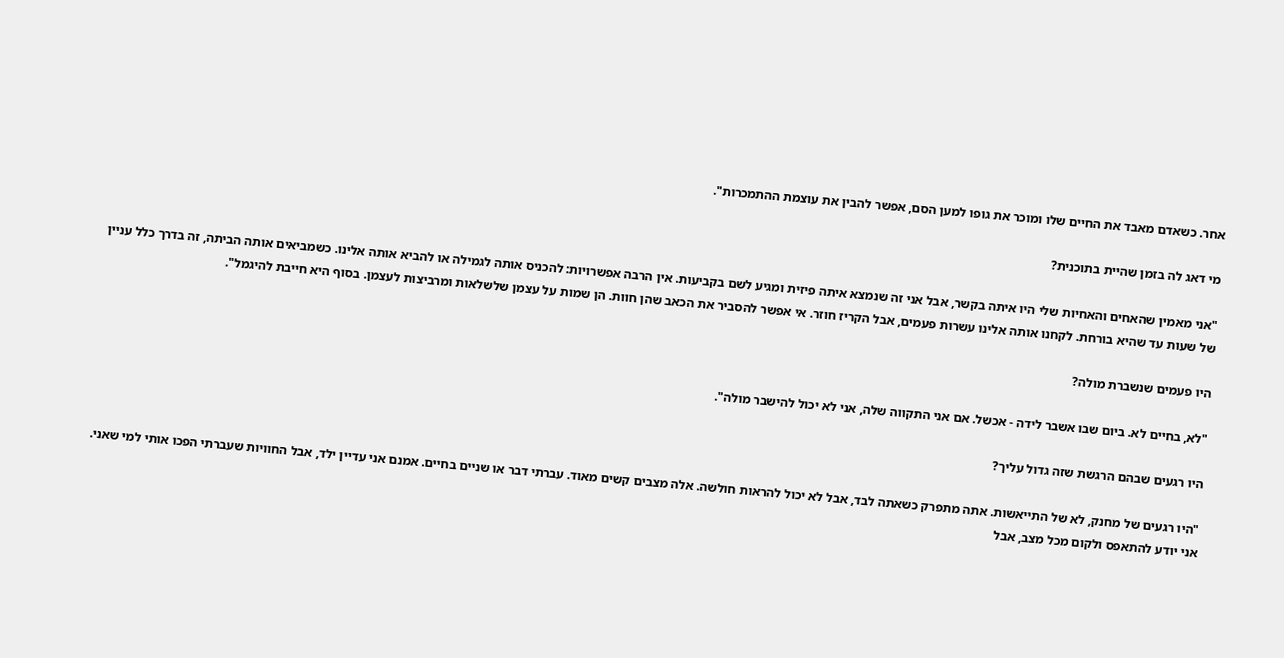אחר. כשאדם מאבד את החיים שלו ומוכר את גופו למען הסם, אפשר להבין את עוצמת ההתמכרות".

מי דאג לה בזמן שהיית בתוכנית?

"אני מאמין שהאחים והאחיות שלי היו איתה בקשר, אבל אני זה שנמצא איתה פיזית ומגיע לשם בקביעות. אין הרבה אפשרויות: להכניס אותה לגמילה או להביא אותה אלינו. כשמביאים אותה הביתה, זה בדרך כלל עניין של שעות עד שהיא בורחת. לקחנו אותה אלינו עשרות פעמים, אבל הקריז חוזר. אי אפשר להסביר את הכאב שהן חוות. הן שמות על עצמן שלשלאות ומרביצות לעצמן. בסוף היא חייבת להיגמל".

היו פעמים שנשברת מולה?

"לא, בחיים לא. ביום שבו אשבר לידה - אכשל. אם אני התקווה שלה, אני לא יכול להישבר מולה".

היו רגעים שבהם הרגשת שזה גדול עליך?

"היו רגעים של מחנק, לא של התייאשות. אתה מתפרק כשאתה לבד, אבל לא יכול להראות חולשה. אלה מצבים קשים מאוד. עברתי דבר או שניים בחיים. אמנם אני עדיין ילד, אבל החוויות שעברתי הפכו אותי למי שאני. אני יודע להתאפס ולקום מכל מצב, אבל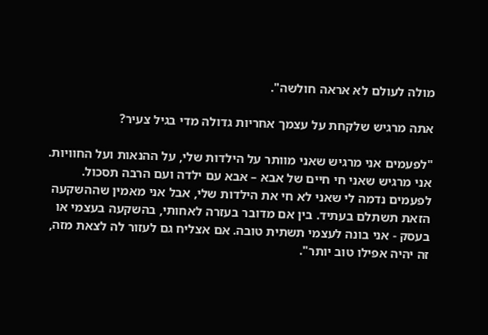מולה לעולם לא אראה חולשה".

אתה מרגיש שלקחת על עצמך אחריות גדולה מדי בגיל צעיר?

"לפעמים אני מרגיש שאני מוותר על הילדות שלי, על ההנאות ועל החוויות. אני מרגיש שאני חי חיים של אבא – אבא עם ילדה ועם הרבה תסכול. לפעמים נדמה לי שאני לא חי את הילדות שלי, אבל אני מאמין שההשקעה הזאת תשתלם בעתיד. בין אם מדובר בעזרה לאחותי, בהשקעה בעצמי או בעסק - אני בונה לעצמי תשתית טובה. אם אצליח גם לעזור לה לצאת מזה, זה יהיה אפילו טוב יותר".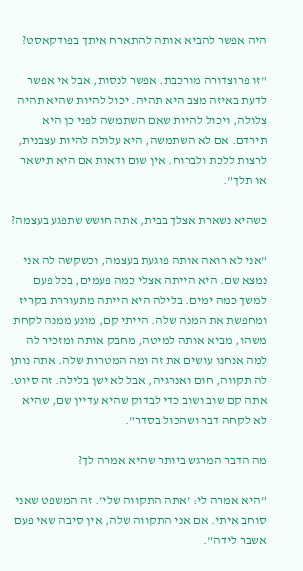היה אפשר להביא אותה להתארח איתך בפודקאסט?

"זו פרוצדורה מורכבת. אפשר לנסות, אבל אי אפשר לדעת באיזה מצב היא תהיה. יכול להיות שהיא תהיה צלולה, ויכול להיות שאם השתמשה לפני כן היא תירדם. אם לא השתמשה, היא עלולה להיות עצבנית, לרצות ללכת ולברוח. אין שום ודאות אם היא תישאר או תלך".

כשהיא נשארת אצלך בבית, אתה חושש שתפגע בעצמה?

"אני לא רואה אותה פוגעת בעצמה, וכשקשה לה אני נמצא שם. היא הייתה אצלי כמה פעמים, בכל פעם למשך כמה ימים. בלילה היא הייתה מתעוררת בקריז ומחפשת את המנה שלה. הייתי קם, מונע ממנה לקחת משהו, מביא אותה למיטה, מחבק אותה ומזכיר לה למה אנחנו עושים את זה ומה המטרות שלה. אתה נותן לה תקווה, חום ואנרגיה, אבל לא ישן בלילה. זה סיוט. אתה קם שוב ושוב כדי לבדוק שהיא עדיין שם, שהיא לא לקחה דבר ושהכול בסדר".

מה הדבר המרגש ביותר שהיא אמרה לך?

"היא אמרה לי: 'אתה התקווה שלי'. זה המשפט שאני סוחב איתי. אם אני התקווה שלה, אין סיבה שאי פעם אשבר לידה".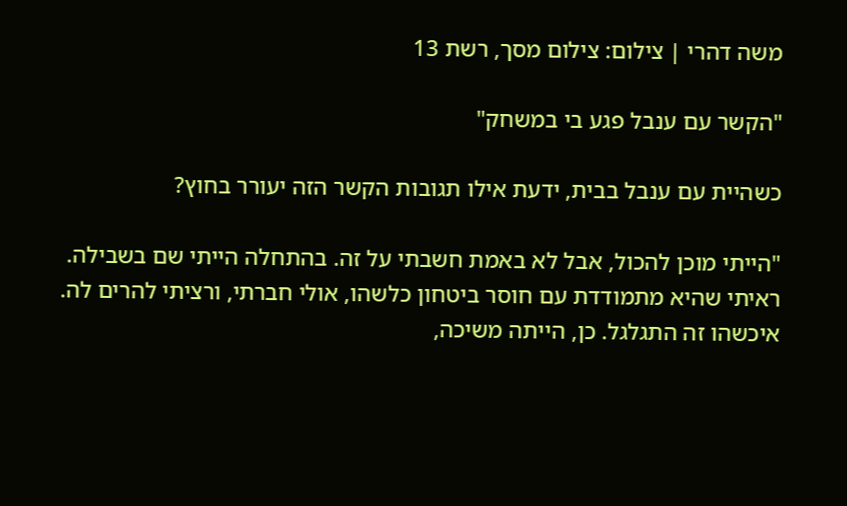משה דהרי | צילום: צילום מסך, רשת 13

"הקשר עם ענבל פגע בי במשחק"

כשהיית עם ענבל בבית, ידעת אילו תגובות הקשר הזה יעורר בחוץ?

"הייתי מוכן להכול, אבל לא באמת חשבתי על זה. בהתחלה הייתי שם בשבילה. ראיתי שהיא מתמודדת עם חוסר ביטחון כלשהו, אולי חברתי, ורציתי להרים לה. איכשהו זה התגלגל. כן, הייתה משיכה,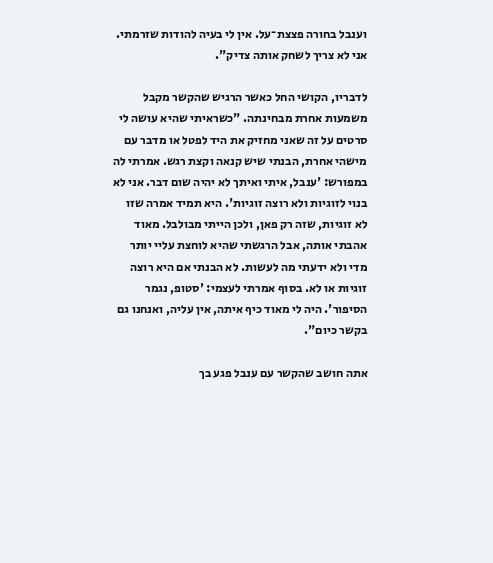וענבל בחורה פצצת־על. אין לי בעיה להודות שזרמתי. אני לא צריך לשחק אותה צדיק".

לדבריו, הקושי החל כאשר הרגיש שהקשר מקבל משמעות אחרת מבחינתה. "כשראיתי שהיא עושה לי סרטים על זה שאני מחזיק את היד לפטל או מדבר עם מישהי אחרת, הבנתי שיש קנאה וקצת רגש. אמרתי לה במפורש: 'ענבל, איתי ואיתך לא יהיה שום דבר. אני לא בנוי לזוגיות ולא רוצה זוגיות'. היא תמיד אמרה שזו לא זוגיות, שזה רק פאן, ולכן הייתי מבולבל. מאוד אהבתי אותה, אבל הרגשתי שהיא לוחצת עליי יותר מדי ולא ידעתי מה לעשות. לא הבנתי אם היא רוצה זוגיות או לא. בסוף אמרתי לעצמי: 'סטופ, נגמר הסיפור'. היה לי מאוד כיף איתה, אין עליה, ואנחנו גם בקשר כיום".

אתה חושב שהקשר עם ענבל פגע בך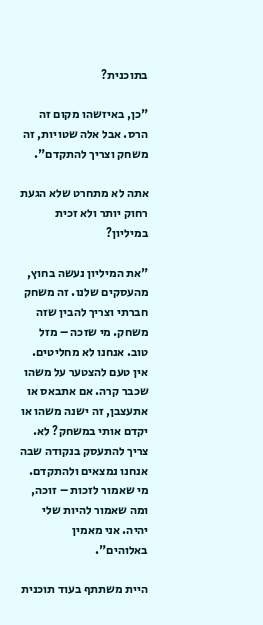בתוכנית?

"כן, באיזשהו מקום זה הרס. אבל אלה שטויות, זה משחק וצריך להתקדם".

אתה לא מתחרט שלא הגעת רחוק יותר ולא זכית במיליון?

"את המיליון נעשה בחוץ, מהעסקים שלנו. זה משחק חברתי וצריך להבין שזה משחק. מי שזכה – מזל טוב. אנחנו לא מחליטים. אין טעם להצטער על משהו שכבר קרה. אם אתבאס או אתעצבן, זה ישנה משהו או יקדם אותי במשחק? לא. צריך להתעסק בנקודה שבה אנחנו נמצאים ולהתקדם. מי שאמור לזכות – זוכה, ומה שאמור להיות שלי יהיה. אני מאמין באלוהים".

היית משתתף בעוד תוכנית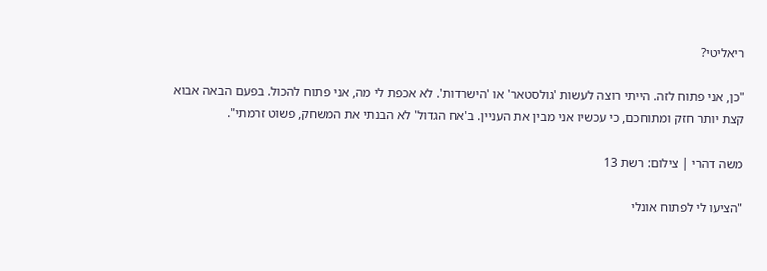ריאליטי?

"כן, אני פתוח לזה. הייתי רוצה לעשות 'גולסטאר' או 'הישרדות'. לא אכפת לי מה, אני פתוח להכול. בפעם הבאה אבוא קצת יותר חזק ומתוחכם, כי עכשיו אני מבין את העניין. ב'אח הגדול' לא הבנתי את המשחק, פשוט זרמתי".

משה דהרי | צילום: רשת 13

"הציעו לי לפתוח אונלי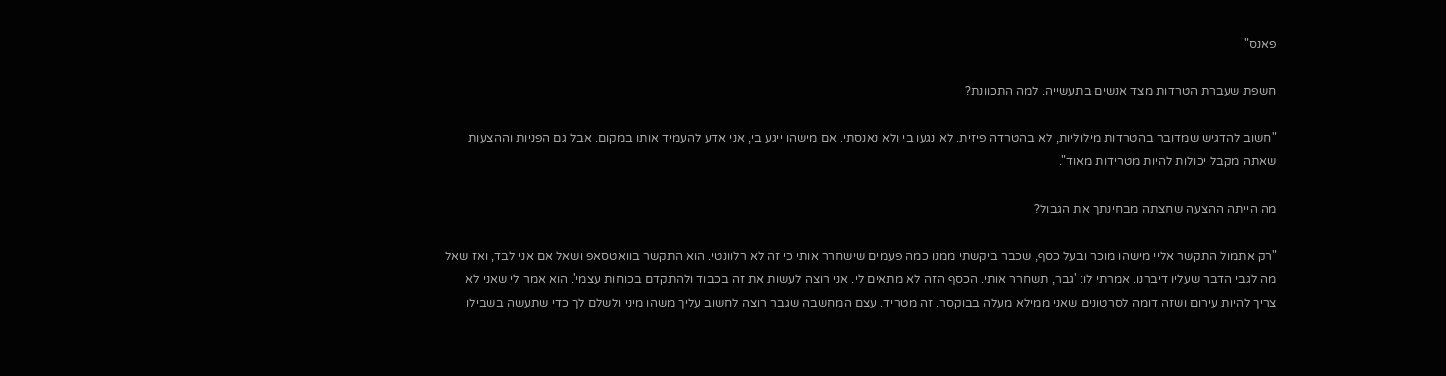פאנס"

חשפת שעברת הטרדות מצד אנשים בתעשייה. למה התכוונת?

"חשוב להדגיש שמדובר בהטרדות מילוליות, לא בהטרדה פיזית. לא נגעו בי ולא נאנסתי. אם מישהו ייגע בי, אני אדע להעמיד אותו במקום. אבל גם הפניות וההצעות שאתה מקבל יכולות להיות מטרידות מאוד".

מה הייתה ההצעה שחצתה מבחינתך את הגבול?

"רק אתמול התקשר אליי מישהו מוכר ובעל כסף, שכבר ביקשתי ממנו כמה פעמים שישחרר אותי כי זה לא רלוונטי. הוא התקשר בוואטסאפ ושאל אם אני לבד, ואז שאל מה לגבי הדבר שעליו דיברנו. אמרתי לו: 'גבר, תשחרר אותי. הכסף הזה לא מתאים לי. אני רוצה לעשות את זה בכבוד ולהתקדם בכוחות עצמי'. הוא אמר לי שאני לא צריך להיות עירום ושזה דומה לסרטונים שאני ממילא מעלה בבוקסר. זה מטריד. עצם המחשבה שגבר רוצה לחשוב עליך משהו מיני ולשלם לך כדי שתעשה בשבילו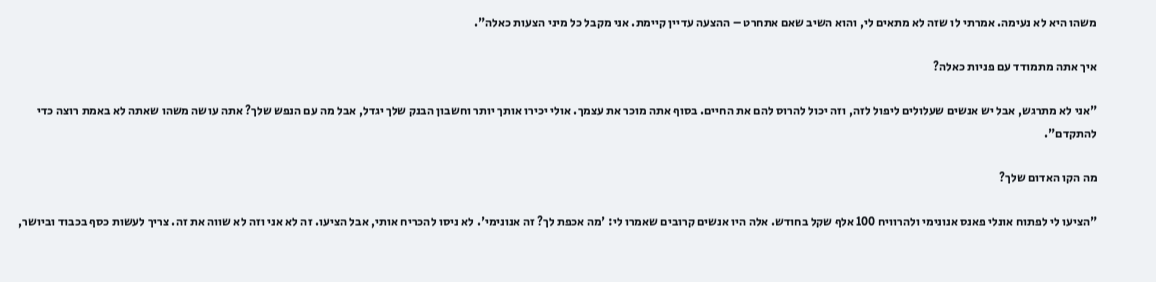משהו היא לא נעימה. אמרתי לו שזה לא מתאים לי, והוא השיב שאם אתחרט – ההצעה עדיין קיימת. אני מקבל כל מיני הצעות כאלה".

איך אתה מתמודד עם פניות כאלה?

"אני לא מתרגש, אבל יש אנשים שעלולים ליפול לזה, וזה יכול להרוס להם את החיים. בסוף אתה מוכר את עצמך. אולי יכירו אותך יותר וחשבון הבנק שלך יגדל, אבל מה עם הנפש שלך? אתה עושה משהו שאתה לא באמת רוצה כדי להתקדם".

מה הקו האדום שלך?

"הציעו לי לפתוח אונלי פאנס אנונימי ולהרוויח 100 אלף שקל בחודש. אלה היו אנשים קרובים שאמרו לי: 'מה אכפת לך? זה אנונימי'. לא ניסו להכריח אותי, אבל הציעו. זה לא אני וזה לא שווה את זה. צריך לעשות כסף בכבוד וביושר,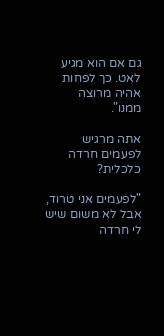גם אם הוא מגיע לאט. כך לפחות אהיה מרוצה ממנו".

אתה מרגיש לפעמים חרדה כלכלית?

"לפעמים אני טרוד, אבל לא משום שיש לי חרדה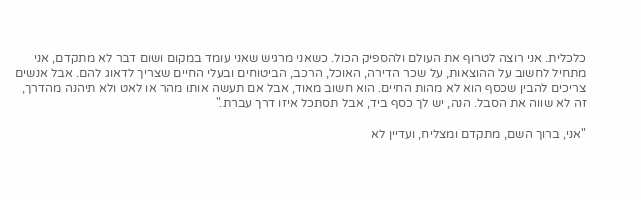כלכלית. אני רוצה לטרוף את העולם ולהספיק הכול. כשאני מרגיש שאני עומד במקום ושום דבר לא מתקדם, אני מתחיל לחשוב על ההוצאות, על שכר הדירה, האוכל, הרכב, הביטוחים ובעלי החיים שצריך לדאוג להם. אבל אנשים צריכים להבין שכסף הוא לא מהות החיים. הוא חשוב מאוד, אבל אם תעשה אותו מהר או לאט ולא תיהנה מהדרך, זה לא שווה את הסבל. הנה, יש לך כסף ביד, אבל תסתכל איזו דרך עברת."

"אני, ברוך השם, מתקדם ומצליח, ועדיין לא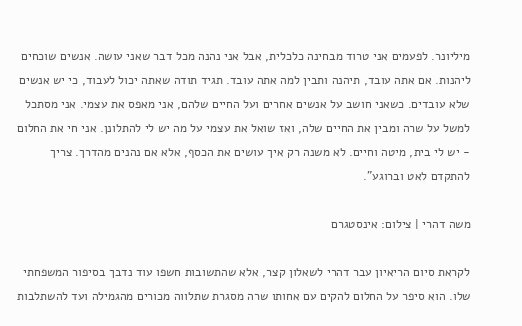מיליונר. לפעמים אני טרוד מבחינה כלכלית, אבל אני נהנה מכל דבר שאני עושה. אנשים שוכחים ליהנות. אם אתה עובד, תיהנה ותבין למה אתה עובד. תגיד תודה שאתה יכול לעבוד, כי יש אנשים שלא עובדים. כשאני חושב על אנשים אחרים ועל החיים שלהם, אני מאפס את עצמי. אני מסתכל למשל על שרה ומבין את החיים שלה, ואז שואל את עצמי על מה יש לי להתלונן. אני חי את החלום - יש לי בית, מיטה וחיים. לא משנה רק איך עושים את הכסף, אלא אם נהנים מהדרך. צריך להתקדם לאט וברוגע".

משה דהרי | צילום: אינסטגרם

לקראת סיום הריאיון עבר דהרי לשאלון קצר, אלא שהתשובות חשפו עוד נדבך בסיפור המשפחתי שלו. הוא סיפר על החלום להקים עם אחותו שרה מסגרת שתלווה מכורים מהגמילה ועד להשתלבות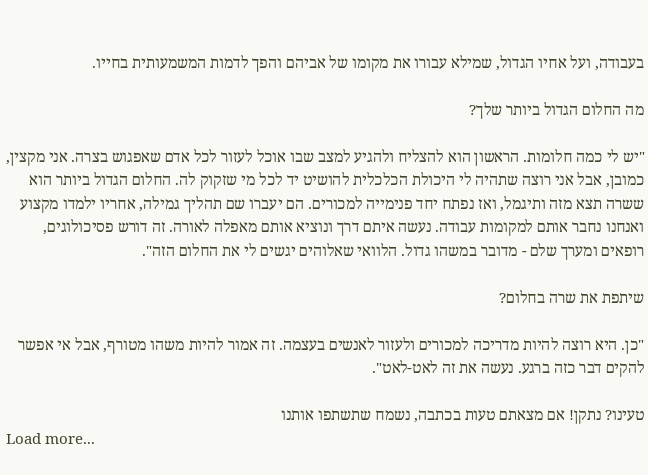בעבודה, ועל אחיו הגדול, שמילא עבורו את מקומו של אביהם והפך לדמות המשמעותית בחייו.

מה החלום הגדול ביותר שלך?

"יש לי כמה חלומות. הראשון הוא להצליח ולהגיע למצב שבו אוכל לעזור לכל אדם שאפגוש בצרה. אני מקצין, כמובן, אבל אני רוצה שתהיה לי היכולת הכלכלית להושיט יד לכל מי שזקוק לה. החלום הגדול ביותר הוא ששרה תצא מזה ותיגמל, ואז נפתח יחד פנימייה למכורים. הם יעברו שם תהליך גמילה, אחריו ילמדו מקצוע ואנחנו נחבר אותם למקומות עבודה. נעשה איתם דרך ונוציא אותם מאפלה לאורה. זה דורש פסיכולוגים, רופאים ומערך שלם - מדובר במשהו גדול. הלוואי שאלוהים יגשים לי את החלום הזה".

שיתפת את שרה בחלום?

"כן. היא רוצה להיות מדריכה למכורים ולעזור לאנשים בעצמה. זה אמור להיות משהו מטורף, אבל אי אפשר להקים דבר כזה ברגע. נעשה את זה לאט-לאט".

טעינו? נתקן! אם מצאתם טעות בכתבה, נשמח שתשתפו אותנו
Load more...